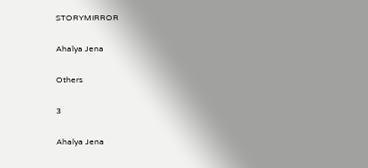STORYMIRROR

Ahalya Jena

Others

3

Ahalya Jena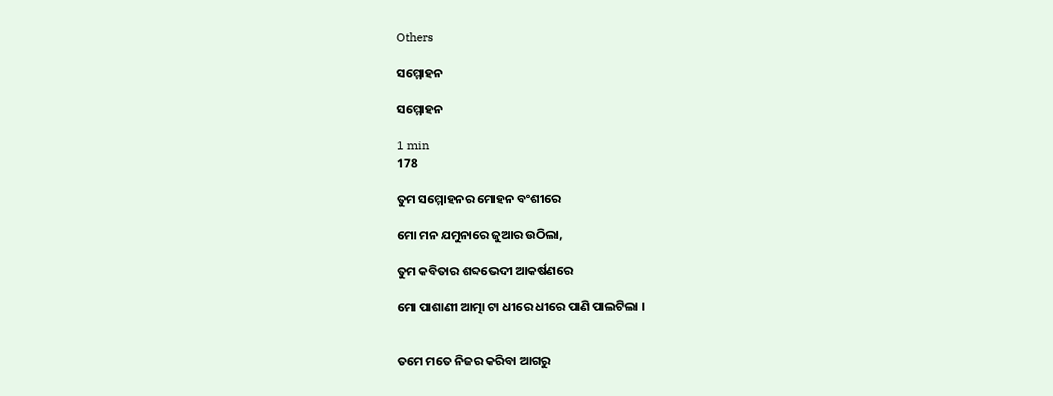Others

ସମ୍ମୋହନ

ସମ୍ମୋହନ

1 min
178

ତୁମ ସମ୍ମୋହନର ମୋହନ ବଂଶୀରେ

ମୋ ମନ ଯମୁନାରେ ଜୁଆର ଉଠିଲା,

ତୁମ କବିତାର ଶବ୍ଦଭେଦୀ ଆକର୍ଷଣରେ

ମୋ ପାଶାଣୀ ଆତ୍ମା ଟା ଧୀରେ ଧୀରେ ପାଣି ପାଲଟିଲା ।


ତମେ ମତେ ନିଜର କରିବା ଆଗରୁ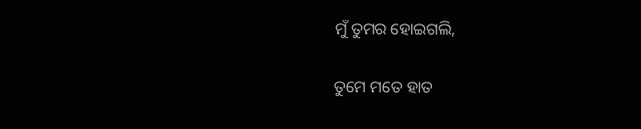ମୁଁ ତୁମର ହୋଇଗଲି,

ତୁମେ ମତେ ହାତ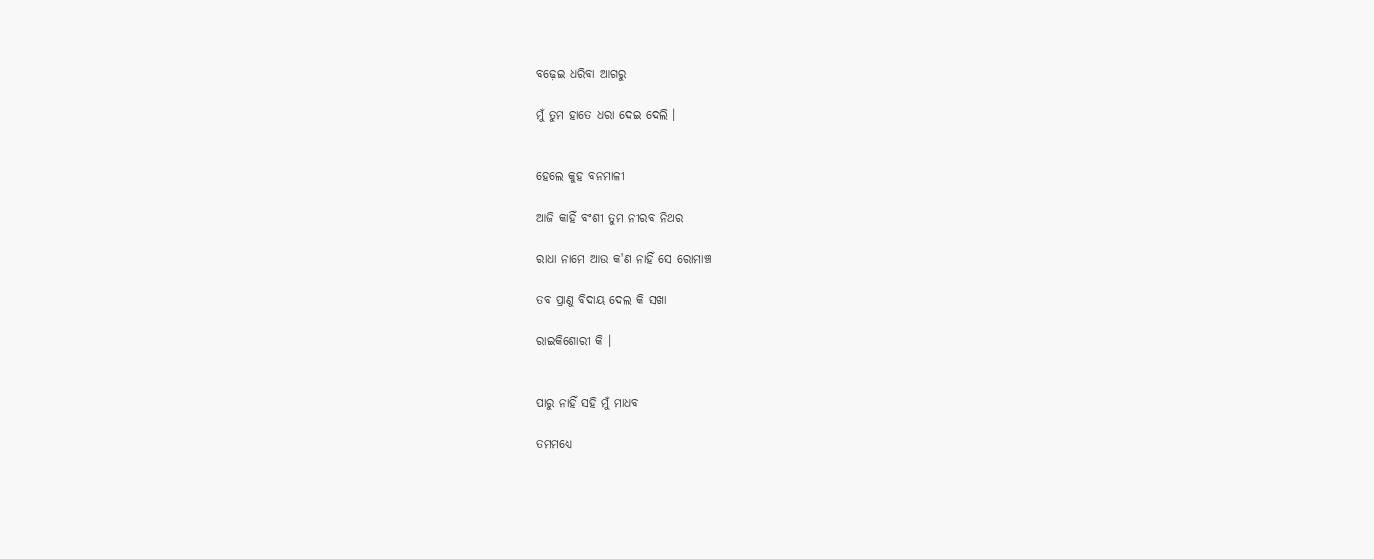ବଢ଼େଇ ଧରିବା ଆଗରୁ

ମୁଁ ତୁମ ହାତେ ଧରା ଦେଇ ଦେଲି ।


ହେଲେ କୁହ ବନମାଳୀ

ଆଜି କାହିଁ ବଂଶୀ ତୁମ ନୀରବ ନିଥର

ରାଧା ନାମେ ଆଉ କ'ଣ ନାହିଁ ସେ ରୋମାଞ୍ଚ

ତବ ପ୍ରାଣୁ ବିଦାୟ ଦେଲ କି ସଖା

ରାଇକିଶୋରୀ କି ।


ପାରୁ ନାହିଁ ସହି ମୁଁ ମାଧବ

ତମମଧ୍ୟେ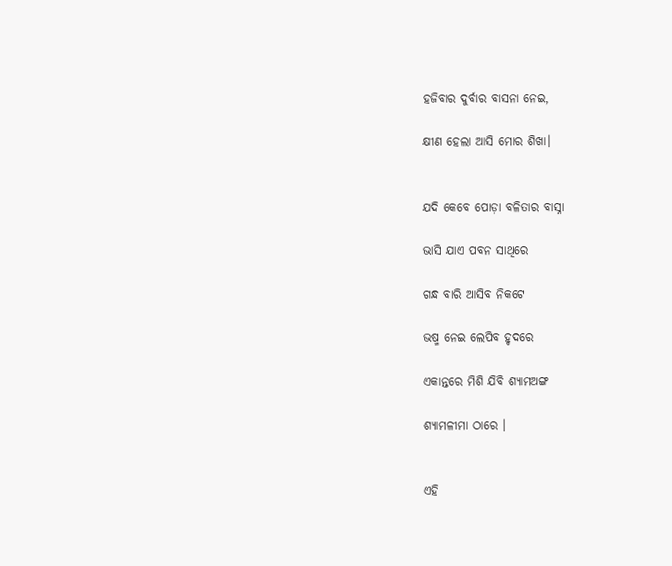ହଜିବାର ଦୁର୍ବାର ବାସନା ନେଇ,

କ୍ଷୀଣ ହେଲା ଆସି ମୋର ଶିଖା।


ଯଦି କେବେ ପୋଡ଼ା ବଳିତାର ବାସ୍ନା

ଭାସି ଯାଏ ପବନ ସାଥିରେ

ଗନ୍ଧ ବାରି ଆସିବ ନିକଟେ

ଭଷ୍ମ ନେଇ ଲେପିବ ହୃଦରେ

ଏକାନ୍ତରେ ମିଶି ଯିବି ଶ୍ୟାମଅଙ୍ଗ

ଶ୍ୟାମଳୀମା ଠାରେ ।


ଏହି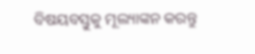ବିଷୟବସ୍ତୁକୁ ମୂଲ୍ୟାଙ୍କନ କରନ୍ତୁ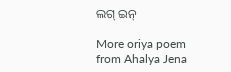ଲଗ୍ ଇନ୍

More oriya poem from Ahalya Jena